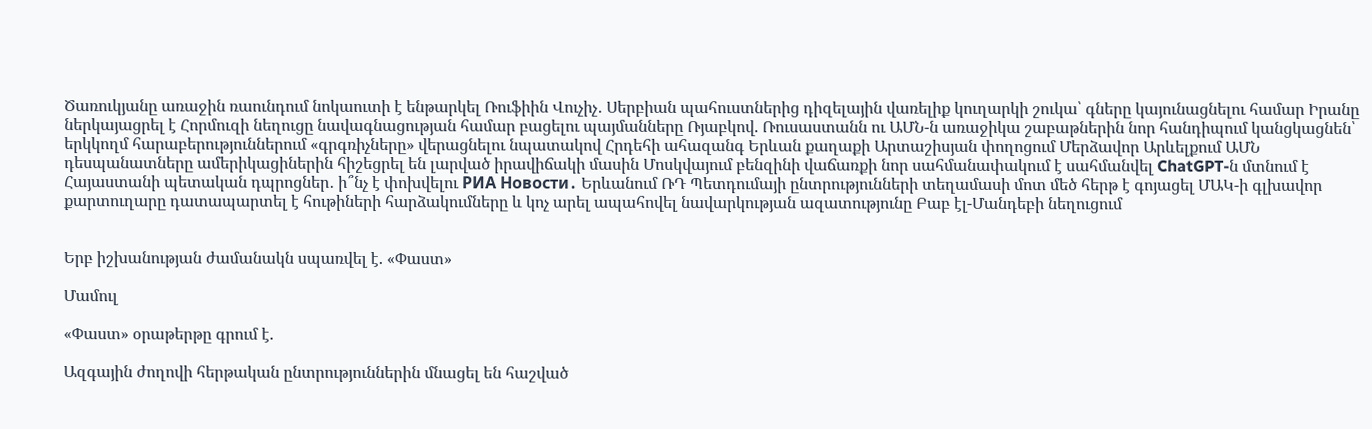Ծառուկյանը առաջին ռաունդում նոկաուտի է ենթարկել Ռուֆիին Վուչիչ․ Սերբիան պահուստներից դիզելային վառելիք կուղարկի շուկա՝ գները կայունացնելու համար Իրանը ներկայացրել է Հորմուզի նեղուցը նավագնացության համար բացելու պայմանները Ռյաբկով. Ռուսաստանն ու ԱՄՆ-ն առաջիկա շաբաթներին նոր հանդիպում կանցկացնեն՝ երկկողմ հարաբերություններում «գրգռիչները» վերացնելու նպատակով Հրդեհի ահազանգ Երևան քաղաքի Արտաշիսյան փողոցում Մերձավոր Արևելքում ԱՄՆ դեսպանատները ամերիկացիներին հիշեցրել են լարված իրավիճակի մասին Մոսկվայում բենզինի վաճառքի նոր սահմանափակում է սահմանվել ChatGPT-ն մտնում է Հայաստանի պետական դպրոցներ․ ի՞նչ է փոխվելու РИА Новости․ Երևանում ՌԴ Պետդումայի ընտրությունների տեղամասի մոտ մեծ հերթ է գոյացել ՄԱԿ-ի գլխավոր քարտուղարը դատապարտել է հութիների հարձակումները և կոչ արել ապահովել նավարկության ազատությունը Բաբ էլ-Մանդեբի նեղուցում


Երբ իշխանության ժամանակն սպառվել է. «Փաստ»

Մամուլ

«Փաստ» օրաթերթը գրում է.

Ազգային ժողովի հերթական ընտրություններին մնացել են հաշված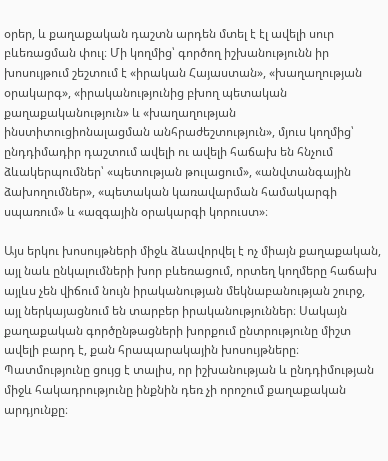օրեր, և քաղաքական դաշտն արդեն մտել է էլ ավելի սուր բևեռացման փուլ։ Մի կողմից՝ գործող իշխանությունն իր խոսույթում շեշտում է «իրական Հայաստան», «խաղաղության օրակարգ», «իրականությունից բխող պետական քաղաքականություն» և «խաղաղության ինստիտուցիոնալացման անհրաժեշտություն», մյուս կողմից՝ ընդդիմադիր դաշտում ավելի ու ավելի հաճախ են հնչում ձևակերպումներ՝ «պետության թուլացում», «անվտանգային ձախողումներ», «պետական կառավարման համակարգի սպառում» և «ազգային օրակարգի կորուստ»։

Այս երկու խոսույթների միջև ձևավորվել է ոչ միայն քաղաքական, այլ նաև ընկալումների խոր բևեռացում, որտեղ կողմերը հաճախ այլևս չեն վիճում նույն իրականության մեկնաբանության շուրջ, այլ ներկայացնում են տարբեր իրականություններ։ Սակայն քաղաքական գործընթացների խորքում ընտրությունը միշտ ավելի բարդ է, քան հրապարակային խոսույթները։ Պատմությունը ցույց է տալիս, որ իշխանության և ընդդիմության միջև հակադրությունը ինքնին դեռ չի որոշում քաղաքական արդյունքը։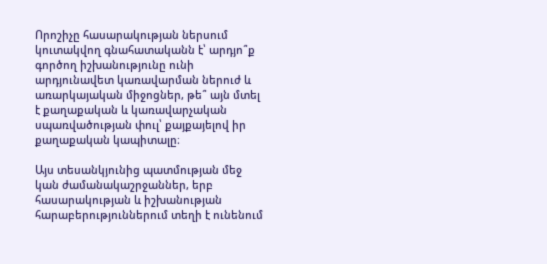Որոշիչը հասարակության ներսում կուտակվող գնահատականն է՝ արդյո՞ք գործող իշխանությունը ունի արդյունավետ կառավարման ներուժ և առարկայական միջոցներ, թե՞ այն մտել է քաղաքական և կառավարչական սպառվածության փուլ՝ քայքայելով իր քաղաքական կապիտալը։

Այս տեսանկյունից պատմության մեջ կան ժամանակաշրջաններ, երբ հասարակության և իշխանության հարաբերություններում տեղի է ունենում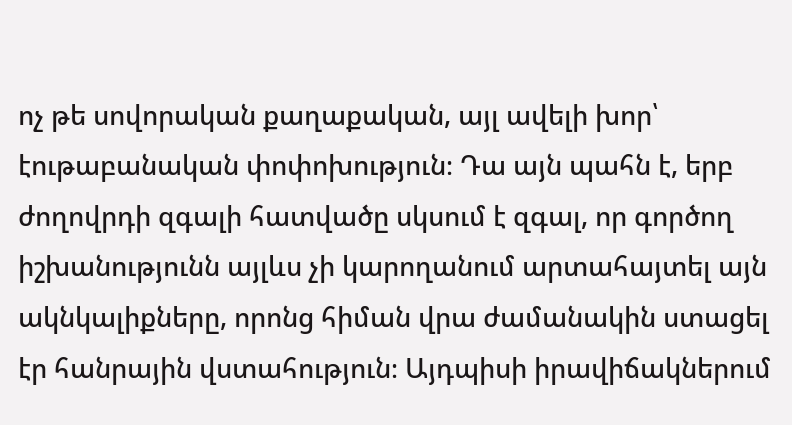ոչ թե սովորական քաղաքական, այլ ավելի խոր՝ էութաբանական փոփոխություն։ Դա այն պահն է, երբ ժողովրդի զգալի հատվածը սկսում է զգալ, որ գործող իշխանությունն այլևս չի կարողանում արտահայտել այն ակնկալիքները, որոնց հիման վրա ժամանակին ստացել էր հանրային վստահություն։ Այդպիսի իրավիճակներում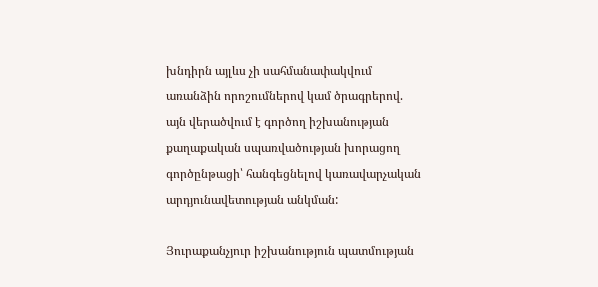խնդիրն այլևս չի սահմանափակվում առանձին որոշումներով կամ ծրագրերով. այն վերածվում է գործող իշխանության քաղաքական սպառվածության խորացող գործընթացի՝ հանգեցնելով կառավարչական արդյունավետության անկման:

Յուրաքանչյուր իշխանություն պատմության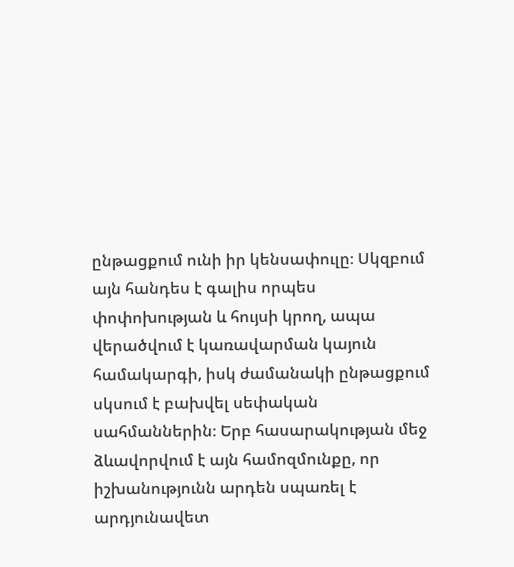ընթացքում ունի իր կենսափուլը։ Սկզբում այն հանդես է գալիս որպես փոփոխության և հույսի կրող, ապա վերածվում է կառավարման կայուն համակարգի, իսկ ժամանակի ընթացքում սկսում է բախվել սեփական սահմաններին։ Երբ հասարակության մեջ ձևավորվում է այն համոզմունքը, որ իշխանությունն արդեն սպառել է արդյունավետ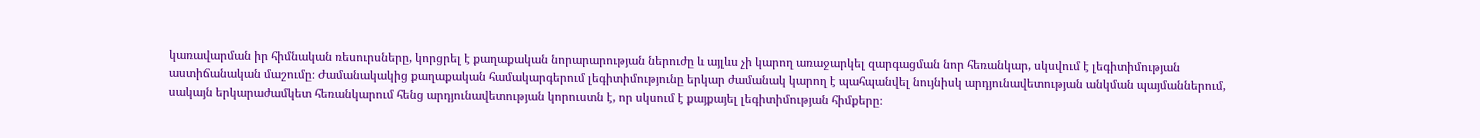կառավարման իր հիմնական ռեսուրսները, կորցրել է քաղաքական նորարարության ներուժը և այլևս չի կարող առաջարկել զարգացման նոր հեռանկար, սկսվում է լեգիտիմության աստիճանական մաշումը։ Ժամանակակից քաղաքական համակարգերում լեգիտիմությունը երկար ժամանակ կարող է պահպանվել նույնիսկ արդյունավետության անկման պայմաններում, սակայն երկարաժամկետ հեռանկարում հենց արդյունավետության կորուստն է, որ սկսում է քայքայել լեգիտիմության հիմքերը։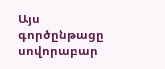Այս գործընթացը սովորաբար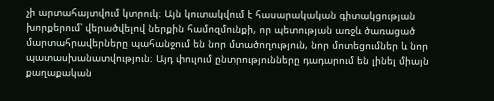չի արտահայտվում կտրուկ։ Այն կուտակվում է հասարակական գիտակցության խորքերում՝ վերածվելով ներքին համոզմունքի, որ պետության առջև ծառացած մարտահրավերները պահանջում են նոր մտածողություն, նոր մոտեցումներ և նոր պատասխանատվություն։ Այդ փուլում ընտրությունները դադարում են լինել միայն քաղաքական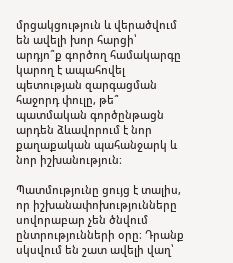մրցակցություն և վերածվում են ավելի խոր հարցի՝ արդյո՞ք գործող համակարգը կարող է ապահովել պետության զարգացման հաջորդ փուլը, թե՞ պատմական գործընթացն արդեն ձևավորում է նոր քաղաքական պահանջարկ և նոր իշխանություն։

Պատմությունը ցույց է տալիս, որ իշխանափոխությունները սովորաբար չեն ծնվում ընտրությունների օրը։ Դրանք սկսվում են շատ ավելի վաղ՝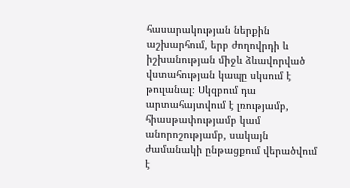հասարակության ներքին աշխարհում, երբ ժողովրդի և իշխանության միջև ձևավորված վստահության կապը սկսում է թուլանալ։ Սկզբում դա արտահայտվում է լռությամբ, հիասթափությամբ կամ անորոշությամբ, սակայն ժամանակի ընթացքում վերածվում է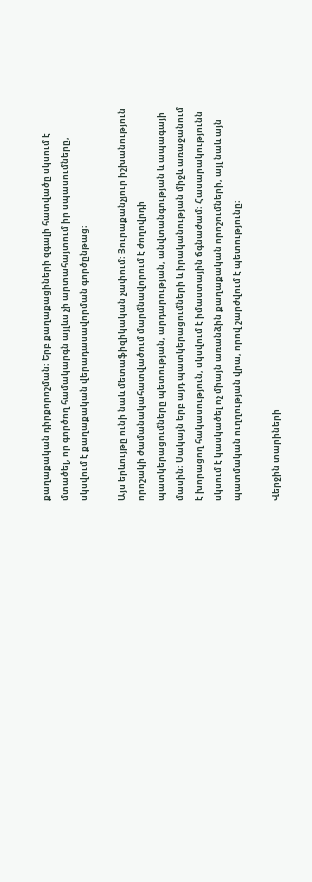քաղաքական դիրքորոշման։ Երբ քաղաքացիների զգալի հատվածը սկսում է մտածել, որ գործող համակարգն այլևս չի արտահայտում իր սպասումները, սկսվում է քաղաքական վերադասավորման գործընթաց։

Այս երևույթը ունի նաև մետաֆիզիկական չափում։ Յուրաքանչյուր իշխանություն որոշակի ժամանակահատվածում մարմնավորում է ժողովրդի պատկերացումները պետության, արդարության, անվտանգության և ապագայի մասին։ Սակայն երբ այդ պատկերացումների և իրականության միջև առաջանում է խորացող հակասություն, սկսվում է իմաստային ճգնաժամ։ Հասարակությունն սկսում է կասկածել ոչ միայն առանձին քաղաքական որոշումների, այլ նաև այն պատմական ուղղության վրա, որով շարժվում է պետությունը։

Վերջին տարիների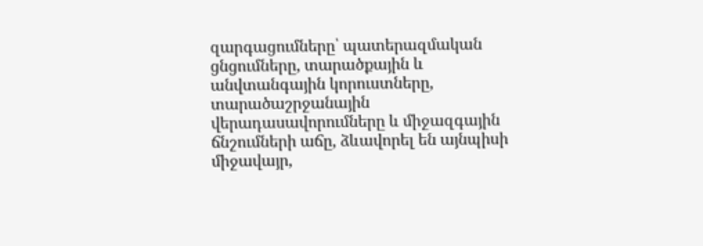զարգացումները՝ պատերազմական ցնցումները, տարածքային և անվտանգային կորուստները, տարածաշրջանային վերադասավորումները և միջազգային ճնշումների աճը, ձևավորել են այնպիսի միջավայր,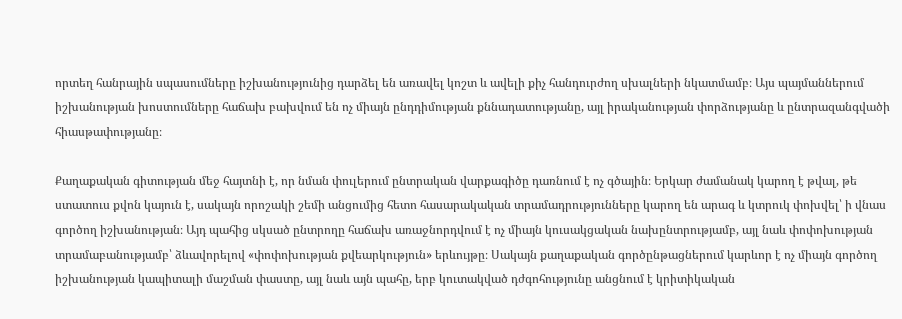որտեղ հանրային սպասումները իշխանությունից դարձել են առավել կոշտ և ավելի քիչ հանդուրժող սխալների նկատմամբ։ Այս պայմաններում իշխանության խոստումները հաճախ բախվում են ոչ միայն ընդդիմության քննադատությանը, այլ իրականության փորձությանը և ընտրազանգվածի հիասթափությանը։

Քաղաքական գիտության մեջ հայտնի է, որ նման փուլերում ընտրական վարքագիծը դառնում է ոչ գծային։ Երկար ժամանակ կարող է թվալ, թե ստատուս քվոն կայուն է, սակայն որոշակի շեմի անցումից հետո հասարակական տրամադրությունները կարող են արագ և կտրուկ փոխվել՝ ի վնաս գործող իշխանության։ Այդ պահից սկսած ընտրողը հաճախ առաջնորդվում է ոչ միայն կուսակցական նախընտրությամբ, այլ նաև փոփոխության տրամաբանությամբ՝ ձևավորելով «փոփոխության քվեարկություն» երևույթը։ Սակայն քաղաքական գործընթացներում կարևոր է ոչ միայն գործող իշխանության կապիտալի մաշման փաստը, այլ նաև այն պահը, երբ կուտակված դժգոհությունը անցնում է կրիտիկական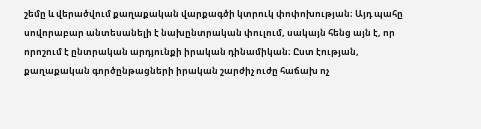շեմը և վերածվում քաղաքական վարքագծի կտրուկ փոփոխության։ Այդ պահը սովորաբար անտեսանելի է նախընտրական փուլում, սակայն հենց այն է, որ որոշում է ընտրական արդյունքի իրական դինամիկան։ Ըստ էության, քաղաքական գործընթացների իրական շարժիչ ուժը հաճախ ոչ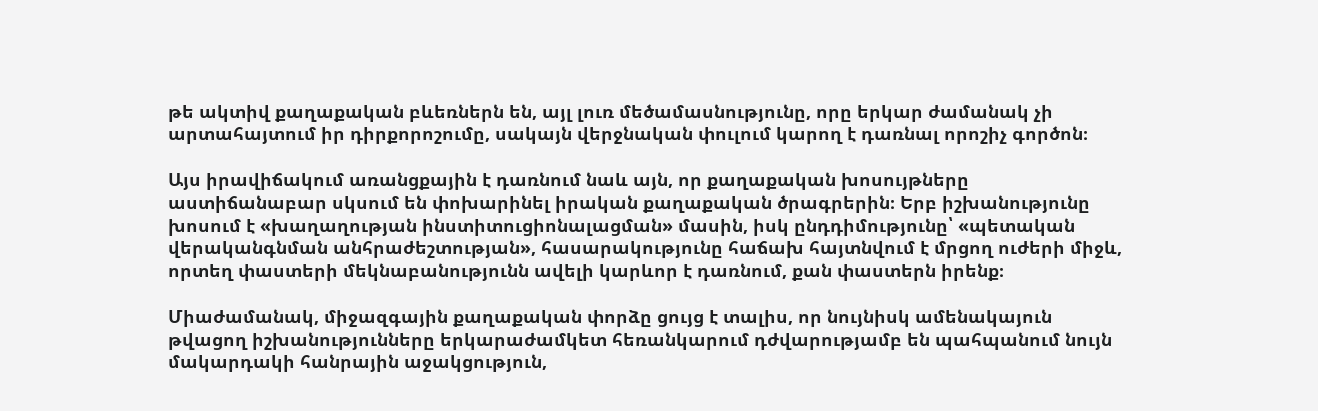թե ակտիվ քաղաքական բևեռներն են, այլ լուռ մեծամասնությունը, որը երկար ժամանակ չի արտահայտում իր դիրքորոշումը, սակայն վերջնական փուլում կարող է դառնալ որոշիչ գործոն։

Այս իրավիճակում առանցքային է դառնում նաև այն, որ քաղաքական խոսույթները աստիճանաբար սկսում են փոխարինել իրական քաղաքական ծրագրերին։ Երբ իշխանությունը խոսում է «խաղաղության ինստիտուցիոնալացման» մասին, իսկ ընդդիմությունը՝ «պետական վերականգնման անհրաժեշտության», հասարակությունը հաճախ հայտնվում է մրցող ուժերի միջև, որտեղ փաստերի մեկնաբանությունն ավելի կարևոր է դառնում, քան փաստերն իրենք։

Միաժամանակ, միջազգային քաղաքական փորձը ցույց է տալիս, որ նույնիսկ ամենակայուն թվացող իշխանությունները երկարաժամկետ հեռանկարում դժվարությամբ են պահպանում նույն մակարդակի հանրային աջակցություն,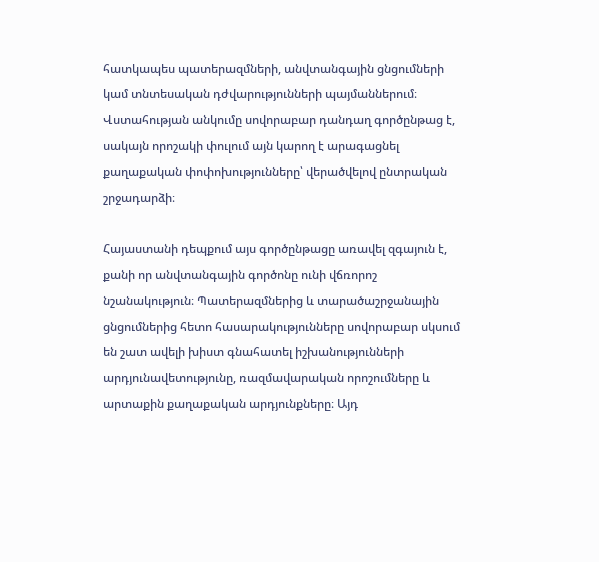հատկապես պատերազմների, անվտանգային ցնցումների կամ տնտեսական դժվարությունների պայմաններում։ Վստահության անկումը սովորաբար դանդաղ գործընթաց է, սակայն որոշակի փուլում այն կարող է արագացնել քաղաքական փոփոխությունները՝ վերածվելով ընտրական շրջադարձի։

Հայաստանի դեպքում այս գործընթացը առավել զգայուն է, քանի որ անվտանգային գործոնը ունի վճռորոշ նշանակություն։ Պատերազմներից և տարածաշրջանային ցնցումներից հետո հասարակությունները սովորաբար սկսում են շատ ավելի խիստ գնահատել իշխանությունների արդյունավետությունը, ռազմավարական որոշումները և արտաքին քաղաքական արդյունքները։ Այդ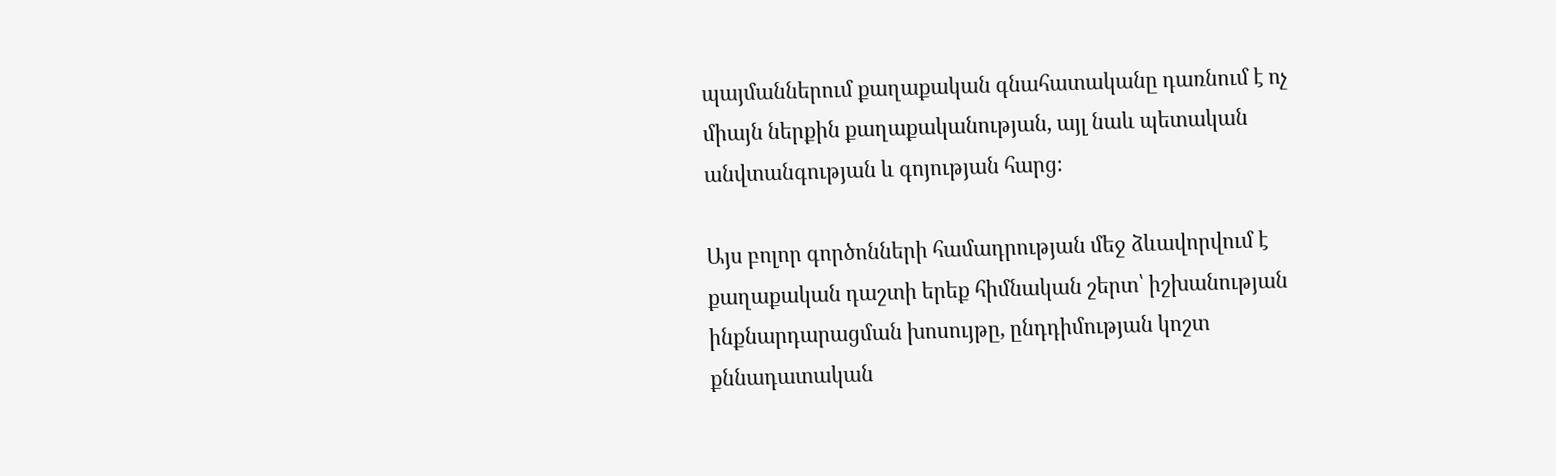պայմաններում քաղաքական գնահատականը դառնում է ոչ միայն ներքին քաղաքականության, այլ նաև պետական անվտանգության և գոյության հարց։

Այս բոլոր գործոնների համադրության մեջ ձևավորվում է քաղաքական դաշտի երեք հիմնական շերտ՝ իշխանության ինքնարդարացման խոսույթը, ընդդիմության կոշտ քննադատական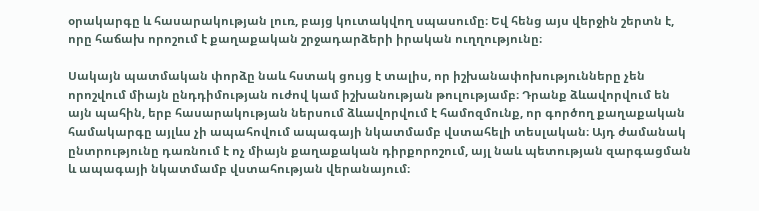օրակարգը և հասարակության լուռ, բայց կուտակվող սպասումը։ Եվ հենց այս վերջին շերտն է, որը հաճախ որոշում է քաղաքական շրջադարձերի իրական ուղղությունը։

Սակայն պատմական փորձը նաև հստակ ցույց է տալիս, որ իշխանափոխությունները չեն որոշվում միայն ընդդիմության ուժով կամ իշխանության թուլությամբ։ Դրանք ձևավորվում են այն պահին, երբ հասարակության ներսում ձևավորվում է համոզմունք, որ գործող քաղաքական համակարգը այլևս չի ապահովում ապագայի նկատմամբ վստահելի տեսլական։ Այդ ժամանակ ընտրությունը դառնում է ոչ միայն քաղաքական դիրքորոշում, այլ նաև պետության զարգացման և ապագայի նկատմամբ վստահության վերանայում։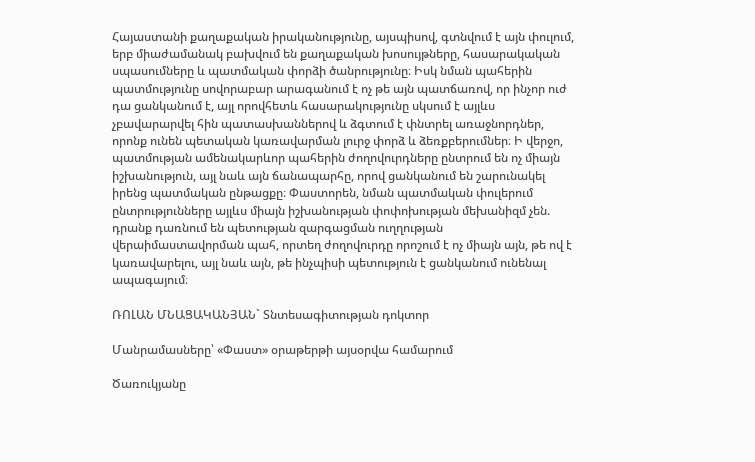Հայաստանի քաղաքական իրականությունը, այսպիսով, գտնվում է այն փուլում, երբ միաժամանակ բախվում են քաղաքական խոսույթները, հասարակական սպասումները և պատմական փորձի ծանրությունը։ Իսկ նման պահերին պատմությունը սովորաբար արագանում է ոչ թե այն պատճառով, որ ինչոր ուժ դա ցանկանում է, այլ որովհետև հասարակությունը սկսում է այլևս չբավարարվել հին պատասխաններով և ձգտում է փնտրել առաջնորդներ, որոնք ունեն պետական կառավարման լուրջ փորձ և ձեռքբերումներ։ Ի վերջո, պատմության ամենակարևոր պահերին ժողովուրդները ընտրում են ոչ միայն իշխանություն, այլ նաև այն ճանապարհը, որով ցանկանում են շարունակել իրենց պատմական ընթացքը։ Փաստորեն, նման պատմական փուլերում ընտրությունները այլևս միայն իշխանության փոփոխության մեխանիզմ չեն. դրանք դառնում են պետության զարգացման ուղղության վերաիմաստավորման պահ, որտեղ ժողովուրդը որոշում է ոչ միայն այն, թե ով է կառավարելու, այլ նաև այն, թե ինչպիսի պետություն է ցանկանում ունենալ ապագայում։

ՌՈԼԱՆ ՄՆԱՑԱԿԱՆՅԱՆ` Տնտեսագիտության դոկտոր

Մանրամասները՝ «Փաստ» օրաթերթի այսօրվա համարում

Ծառուկյանը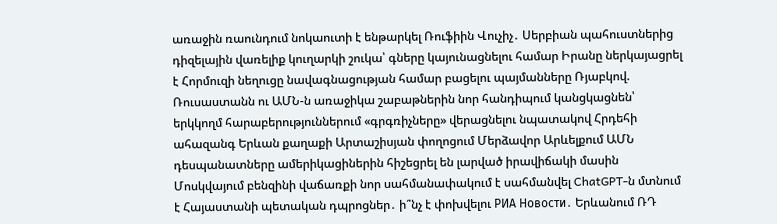առաջին ռաունդում նոկաուտի է ենթարկել Ռուֆիին Վուչիչ․ Սերբիան պահուստներից դիզելային վառելիք կուղարկի շուկա՝ գները կայունացնելու համար Իրանը ներկայացրել է Հորմուզի նեղուցը նավագնացության համար բացելու պայմանները Ռյաբկով. Ռուսաստանն ու ԱՄՆ-ն առաջիկա շաբաթներին նոր հանդիպում կանցկացնեն՝ երկկողմ հարաբերություններում «գրգռիչները» վերացնելու նպատակով Հրդեհի ահազանգ Երևան քաղաքի Արտաշիսյան փողոցում Մերձավոր Արևելքում ԱՄՆ դեսպանատները ամերիկացիներին հիշեցրել են լարված իրավիճակի մասին Մոսկվայում բենզինի վաճառքի նոր սահմանափակում է սահմանվել ChatGPT-ն մտնում է Հայաստանի պետական դպրոցներ․ ի՞նչ է փոխվելու РИА Новости․ Երևանում ՌԴ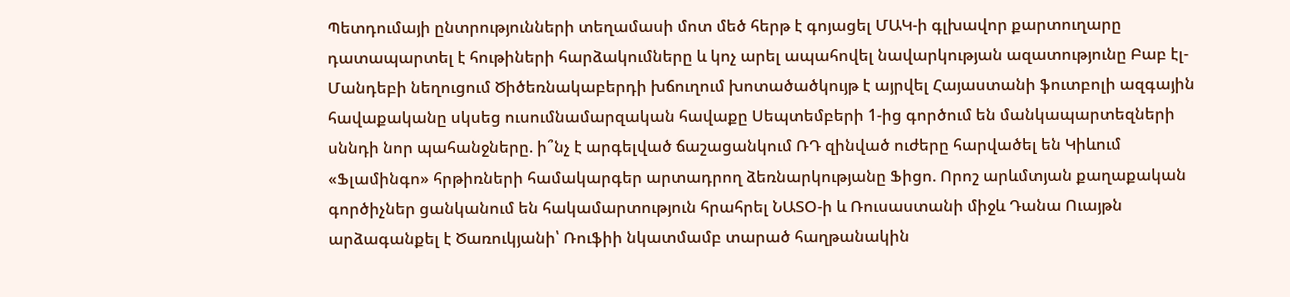Պետդումայի ընտրությունների տեղամասի մոտ մեծ հերթ է գոյացել ՄԱԿ-ի գլխավոր քարտուղարը դատապարտել է հութիների հարձակումները և կոչ արել ապահովել նավարկության ազատությունը Բաբ էլ-Մանդեբի նեղուցում Ծիծեռնակաբերդի խճուղում խոտածածկույթ է այրվել Հայաստանի ֆուտբոլի ազգային հավաքականը սկսեց ուսումնամարզական հավաքը Սեպտեմբերի 1-ից գործում են մանկապարտեզների սննդի նոր պահանջները. ի՞նչ է արգելված ճաշացանկում ՌԴ զինված ուժերը հարվածել են Կիևում «Ֆլամինգո» հրթիռների համակարգեր արտադրող ձեռնարկությանը Ֆիցո. Որոշ արևմտյան քաղաքական գործիչներ ցանկանում են հակամարտություն հրահրել ՆԱՏՕ-ի և Ռուսաստանի միջև Դանա Ուայթն արձագանքել է Ծառուկյանի՝ Ռուֆիի նկատմամբ տարած հաղթանակին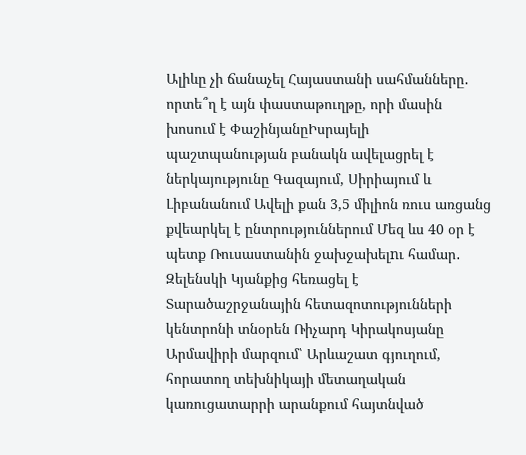Ալիևը չի ճանաչել Հայաստանի սահմանները․ որտե՞ղ է այն փաստաթուղթը, որի մասին խոսում է ՓաշինյանըԻսրայելի պաշտպանության բանակն ավելացրել է ներկայությունը Գազայում, Սիրիայում և Լիբանանում Ավելի քան 3,5 միլիոն ռուս առցանց քվեարկել է ընտրություններում Մեզ ևս 40 օր է պետք Ռուսաստանին ջախջախելnւ համար․ Զելենսկի Կյանքից հեռացել է Տարածաշրջանային հետազոտությունների կենտրոնի տնօրեն Ռիչարդ Կիրակոսյանը Արմավիրի մարզում՝ Արևաշատ գյուղում, հորատող տեխնիկայի մետաղական կառուցատարրի արանքում հայտնված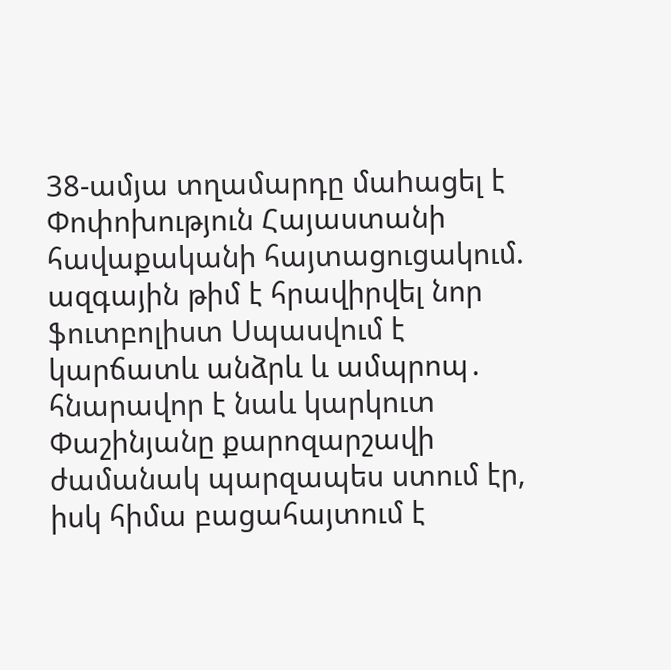38-ամյա տղամարդը մաhացել է Փոփոխություն Հայաստանի հավաքականի հայտացուցակում. ազգային թիմ է հրավիրվել նոր ֆուտբոլիստ Սպասվում է կարճատև անձրև և ամպրոպ․ հնարավոր է նաև կարկուտ Փաշինյանը քարոզարշավի ժամանակ պարզապես ստում էր, իսկ հիմա բացահայտում է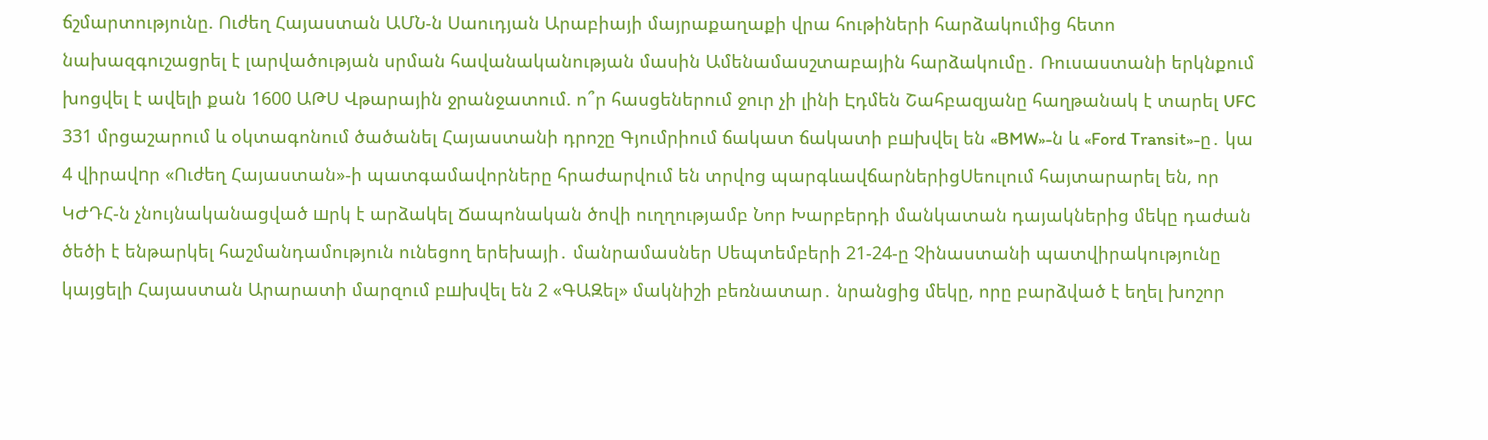ճշմարտությունը. Ուժեղ Հայաստան ԱՄՆ-ն Սաուդյան Արաբիայի մայրաքաղաքի վրա հութիների հարձակումից հետո նախազգուշացրել է լարվածության սրման հավանականության մասին Ամենամասշտաբային հարձակումը․ Ռուսաստանի երկնքում խոցվել է ավելի քան 1600 ԱԹՍ Վթարային ջրանջատում. ո՞ր հասցեներում ջուր չի լինի Էդմեն Շահբազյանը հաղթանակ է տարել UFC 331 մրցաշարում և օկտագոնում ծածանել Հայաստանի դրոշը Գյումրիում ճակատ ճակատի բшխվել են «BMW»-ն և «Ford Transit»-ը․ կա 4 վիրավnր «Ուժեղ Հայաստան»-ի պատգամավորները հրաժարվում են տրվոց պարգևավճարներիցՍեուլում հայտարարել են, որ ԿԺԴՀ-ն չնույնականացված шրկ է արձակել Ճապոնական ծովի ուղղությամբ Նոր Խարբերդի մանկատան դայակներից մեկը դաժան ծեծի է ենթարկել հաշմանդամություն ունեցող երեխայի․ մանրամասներ Սեպտեմբերի 21-24-ը Չինաստանի պատվիրակությունը կայցելի Հայաստան Արարատի մարզում բшխվել են 2 «ԳԱԶել» մակնիշի բեռնատար․ նրանցից մեկը, որը բարձված է եղել խոշոր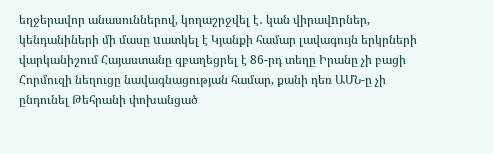եղջերավոր անասուններով, կողաշրջվել է․ կան վիրավnրներ, կենդանիների մի մասը uատկել է Կյանքի համար լավագույն երկրների վարկանիշում Հայաստանը զբաղեցրել է 86-րդ տեղը Իրանը չի բացի Հորմուզի նեղուցը նավագնացության համար, քանի դեռ ԱՄՆ-ը չի ընդունել Թեհրանի փոխանցած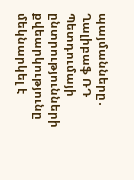պայմանները․ Ղալիբաֆ ՌԴ Պետդումայի ընտրությունների քվեարկությունը մեկնարկել է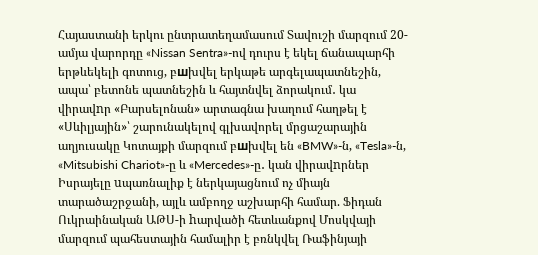Հայաստանի երկու ընտրատեղամասում Տավուշի մարզում 20-ամյա վարորդը «Nissan Sentra»-ով դուրս է եկել ճանապարհի երթևեկելի գոտուց, բшխվել երկաթե արգելապատնեշին, ապա՝ բետոնե պատնեշին և հայտնվել ձորակում․ կա վիրավnր «Բարսելոնան» արտագնա խաղում հաղթել է «Սևիլյային»՝ շարունակելով գլխավորել մրցաշարային աղյուսակը Կոտայքի մարզում բшխվել են «BMW»-ն, «Tesla»-ն, «Mitsubishi Chariot»-ը և «Mercedes»-ը․ կան վիրավnրներ Իսրայելը uպառնալիք է ներկայացնում ոչ միայն տարածաշրջանի, այլև ամբողջ աշխարհի համար. Ֆիդան Ուկրաինական ԱԹՍ-ի hարվածի հետևանքով Մոսկվայի մարզում պահեստային համալիր է բռնկվել Ռաֆինյայի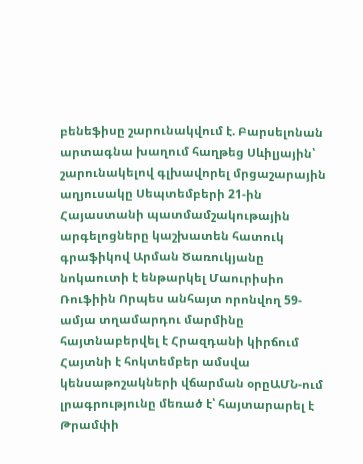բենեֆիսը շարունակվում է. Բարսելոնան արտագնա խաղում հաղթեց Սևիլյային՝ շարունակելով գլխավորել մրցաշարային աղյուսակը Սեպտեմբերի 21-ին Հայաստանի պատմամշակութային արգելոցները կաշխատեն հատուկ գրաֆիկով Արման Ծառուկյանը նոկաուտի է ենթարկել Մաուրիսիո Ռուֆիին Որպես անհայտ որոնվող 59-ամյա տղամարդու մարմինը հայտնաբերվել է Հրազդանի կիրճում Հայտնի է հոկտեմբեր ամսվա կենսաթոշակների վճարման օրըԱՄՆ-ում լրագրությունը մեռած է՝ հայտարարել է Թրամփի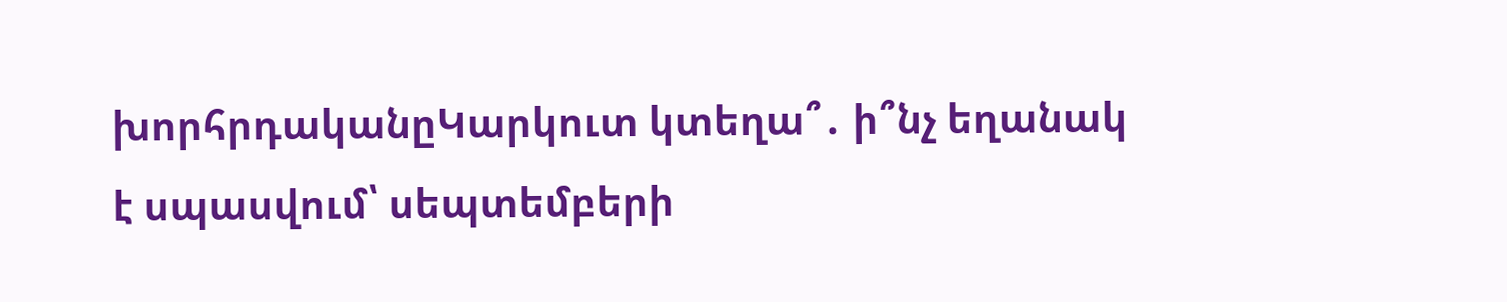խորհրդականըԿարկուտ կտեղա՞․ ի՞նչ եղանակ է սպասվում՝ սեպտեմբերի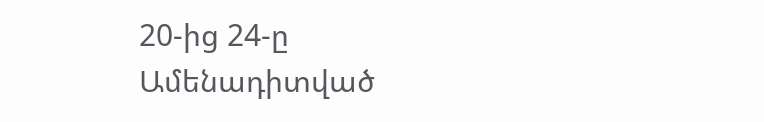20-ից 24-ը
Ամենադիտված